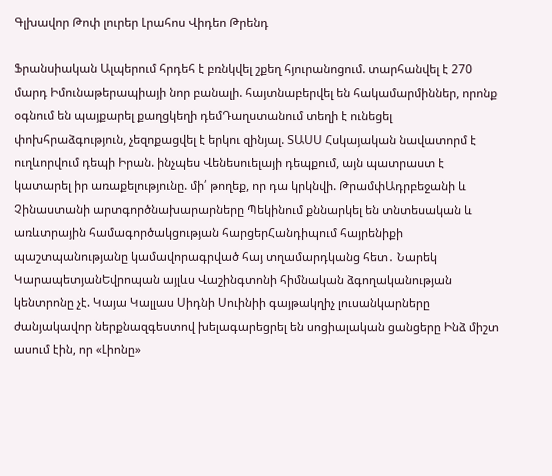Գլխավոր Թոփ լուրեր Լրահոս Վիդեո Թրենդ

Ֆրանսիական Ալպերում հրդեհ է բռնկվել շքեղ հյուրանոցում. տարհանվել է 270 մարդ Իմունաթերապիայի նոր բանալի. հայտնաբերվել են հակամարմիններ, որոնք օգնում են պայքարել քաղցկեղի դեմԴաղստանում տեղի է ունեցել փոխհրաձգություն, չեզոքացվել է երկու զինյալ. ՏԱՍՍ Հսկայական նավատորմ է ուղևորվում դեպի Իրան. ինչպես Վենեսուելայի դեպքում, այն պատրաստ է կատարել իր առաքելությունը. մի՛ թողեք, որ դա կրկնվի. ԹրամփԱդրբեջանի և Չինաստանի արտգործնախարարները Պեկինում քննարկել են տնտեսական և առևտրային համագործակցության հարցերՀանդիպում հայրենիքի պաշտպանությանը կամավորագրված հայ տղամարդկանց հետ․ Նարեկ ԿարապետյանԵվրոպան այլևս Վաշինգտոնի հիմնական ձգողականության կենտրոնը չէ. Կայա Կալլաս Սիդնի Սուինիի գայթակղիչ լուսանկարները ժանյակավոր ներքնազգեստով խելագարեցրել են սոցիալական ցանցերը Ինձ միշտ ասում էին, որ «Լիոնը»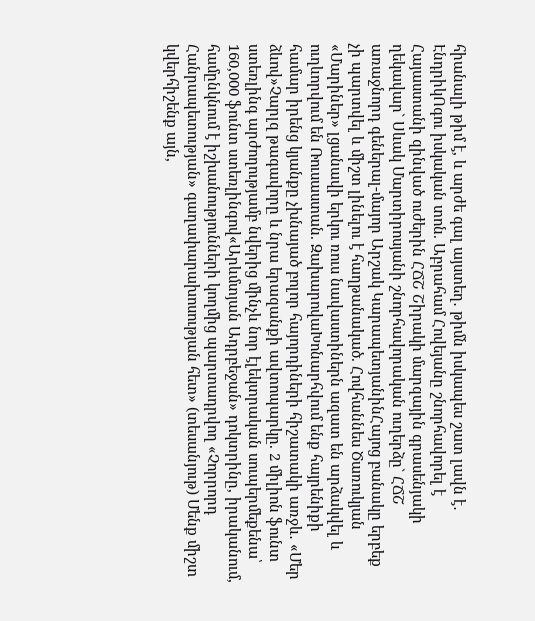հիանալի թիմ է, և արժե գալ այստեղ․ թիմն իսկապես շատ լավն է․ ԷնդրիկՈգու իսկական տոն. Աբրահամ Հովեյանը շնորհավորել է Հայաստանի զինված ուժերին ՀՃՇ Շիրակի մարզային գրասենյակի ղեկավար` Սևակ Մարտիրոսյանի շնորհավորական ուղերձը` ՀՃՇ առաջնորդ գեներալ-մայոր Արշակ ԿարապետյանինՀայոց բանակը երբեք չի պարտվել և միշտ լինելու է հաղթանակած. Հովհաննես Ծառուկյան «Մարիներ» լցանավի երկու ռուս նավաստիներն ազատ են արձակվել և ուղևորվում են Ռուսաստան. ԶախարովաԽոնարհվում ենք հայրենիքի համար իրենց կյանքը չխնայած բոլոր հայորդիների հիշատակի առջև․ «Մեր ձևով»Չարլզ թագավորը և նրա երազանքի ավտոպարկը. 2 միլիոն ֆունտ ստեռլինգ արժողությամբ նվերից մինչև նոր էլեկտրական սուպերմեքենա՝ 160,000 ֆունտ ստեռլինգով«Արևմտյան Ադրբեջան» դոկտրինը, իրականում, համընկնում է իշխանությունների կողմից պարտադրվող «Չորրորդ Հանրապետության» գաղափարախոսության հետ» (տեսանյութ) Մենք միշտ կվերհիշենք այն,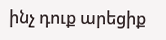ինչ դուք արեցիք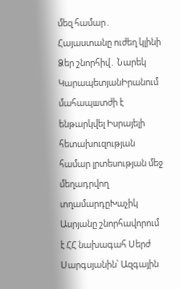մեզ համար․ Հայաստանը ուժեղ կլինի Ձեր շնորհիվ․ Նարեկ ԿարապետյանԻրանում մահապшտժի է ենթարկվել Իսրայելի հետախուզության համար լրտեսության մեջ մեղադրվող տղամարդըԽաչիկ Ասրյանը շնորհավորում է ՀՀ նախագահ Սերժ Սարգսյանին՝ Ազգային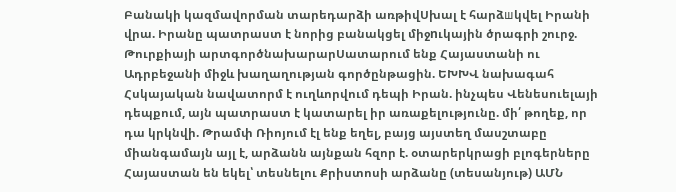Բանակի կազմավորման տարեդարձի առթիվՍխալ է հարձшկվել Իրանի վրա. Իրանը պատրաստ է նորից բանակցել միջnւկային ծրագրի շուրջ. Թուրքիայի արտգործնախարարՍատարում ենք Հայաստանի ու Ադրբեջանի միջև խաղաղության գործընթացին. ԵԽԽՎ նախագահ Հսկայական նավատորմ է ուղևորվում դեպի Իրան. ինչպես Վենեսուելայի դեպքում, այն պատրաստ է կատարել իր առաքելությունը. մի՛ թողեք, որ դա կրկնվի. Թրամփ Ռիոյում էլ ենք եղել, բայց այստեղ մասշտաբը միանգամայն այլ է, արձանն այնքան հզոր է. օտարերկրացի բլոգերները Հայաստան են եկել՝ տեսնելու Քրիստոսի արձանը (տեսանյութ) ԱՄՆ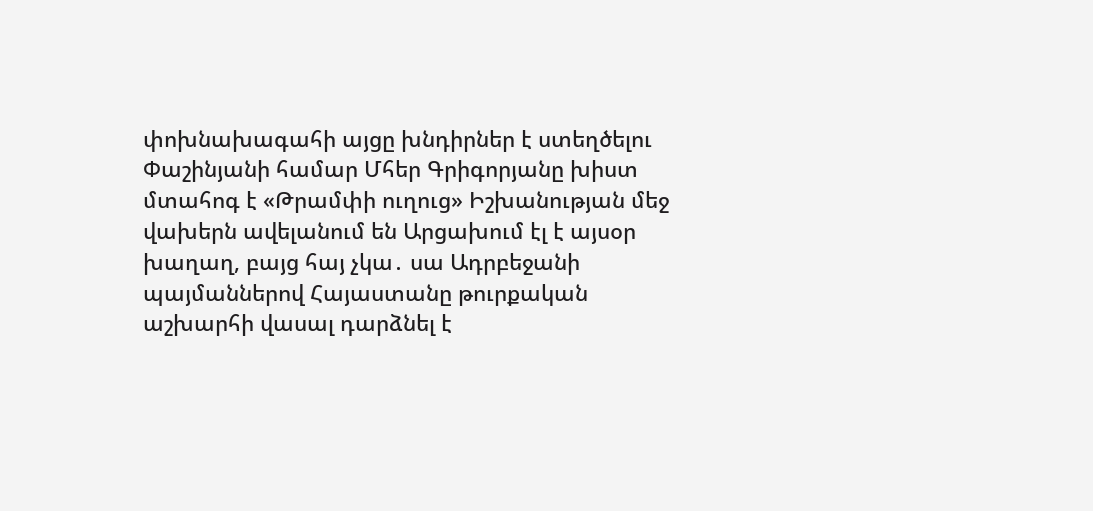փոխնախագահի այցը խնդիրներ է ստեղծելու Փաշինյանի համար Մհեր Գրիգորյանը խիստ մտահոգ է «Թրամփի ուղուց» Իշխանության մեջ վախերն ավելանում են Արցախում էլ է այսօր խաղաղ, բայց հայ չկա․ սա Ադրբեջանի պայմաններով Հայաստանը թուրքական աշխարհի վասալ դարձնել է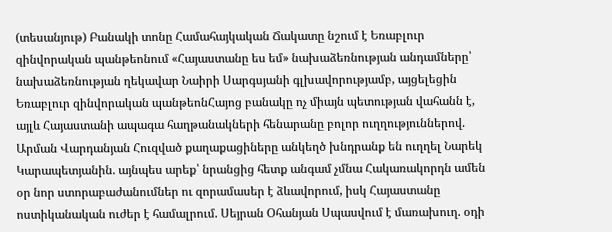(տեսանյութ) Բանակի տոնը Համահայկական Ճակատը նշում է Եռաբլուր զինվորական պանթեոնում «Հայաստանը ես եմ» նախաձեռնության անդամները՝ նախաձեռնության ղեկավար Նաիրի Սարգսյանի գլխավորությամբ, այցելեցին Եռաբլուր զինվորական պանթեոնՀայոց բանակը ոչ միայն պետության վահանն է, այլև Հայաստանի ապագա հաղթանակների հենարանը բոլոր ուղղություններով. Արման Վարդանյան Հուզված քաղաքացիները անկեղծ խնդրանք են ուղղել Նարեկ Կարապետյանին. այնպես արեք՝ նրանցից հետք անգամ չմնա Հակառակորդն ամեն օր նոր ստորաբաժանումներ ու զորամասեր է ձևավորում, իսկ Հայաստանը ոստիկանական ուժեր է համալրում. Սեյրան Օհանյան Սպասվում է մառախուղ. օդի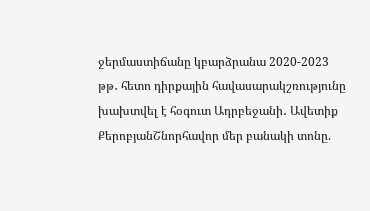ջերմաստիճանը կբարձրանա 2020-2023 թթ․ հետո դիրքային հավասարակշռությունը խախտվել է հօգուտ Ադրբեջանի․ Ավետիք ՔերոբյանՇնորհավոր մեր բանակի տոնը.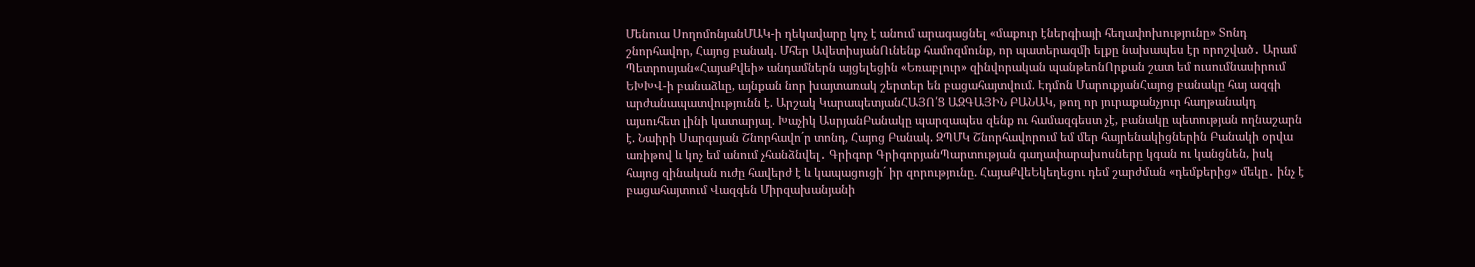Մենուա ՍողոմոնյանՄԱԿ-ի ղեկավարը կոչ է անում արագացնել «մաքուր էներգիայի հեղափոխությունը» Տոնդ շնորհավոր, Հայոց բանակ. Մհեր ԱվետիսյանՈւնենք համոզմունք, որ պատերազմի ելքը նախապես էր որոշված․ Արամ Պետրոսյան«ՀայաՔվեի» անդամներն այցելեցին «Եռաբլուր» զինվորական պանթեոնՈրքան շատ եմ ուսումնասիրում ԵԽԽՎ-ի բանաձևը, այնքան նոր խայտառակ շերտեր են բացահայտվում. Էդմոն ՄարուքյանՀայոց բանակը հայ ազգի արժանապատվությունն է. Արշակ ԿարապետյանՀԱՅՈ՛Ց ԱԶԳԱՅԻՆ ԲԱՆԱԿ, թող որ յուրաքանչյուր հաղթանակդ այսուհետ լինի կատարյալ. Խաչիկ ԱսրյանԲանակը պարզապես զենք ու համազգեստ չէ, բանակը պետության ողնաշարն է. Նաիրի Սարգսյան Շնորհավո´ր տոնդ, Հայոց Բանակ. ԶՊՄԿ Շնորհավորում եմ մեր հայրենակիցներին Բանակի օրվա առիթով և կոչ եմ անում չհանձնվել․ Գրիգոր ԳրիգորյանՊարտության գաղափարախոսները կգան ու կանցնեն, իսկ հայոց զինական ուժը հավերժ է և կապացուցի´ իր զորությունը. ՀայաՔվեԵկեղեցու դեմ շարժման «դեմքերից» մեկը․ ինչ է բացահայտում Վազգեն Միրզախանյանի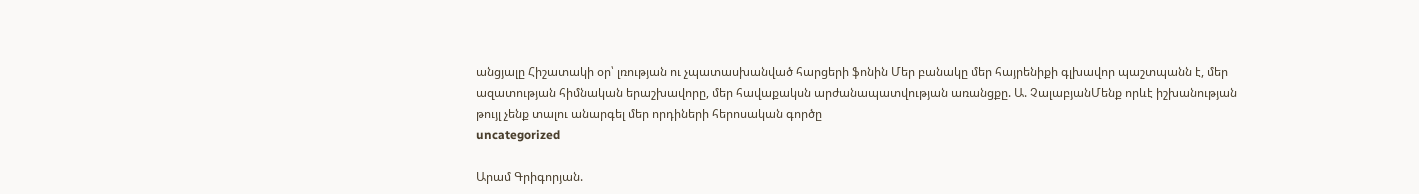անցյալը Հիշատակի օր՝ լռության ու չպատասխանված հարցերի ֆոնին Մեր բանակը մեր հայրենիքի գլխավոր պաշտպանն է, մեր ազատության հիմնական երաշխավորը, մեր հավաքակսն արժանապատվության առանցքը. Ա. ՉալաբյանՄենք որևէ իշխանության թույլ չենք տալու անարգել մեր որդիների հերոսական գործը
uncategorized

Արամ Գրիգորյան.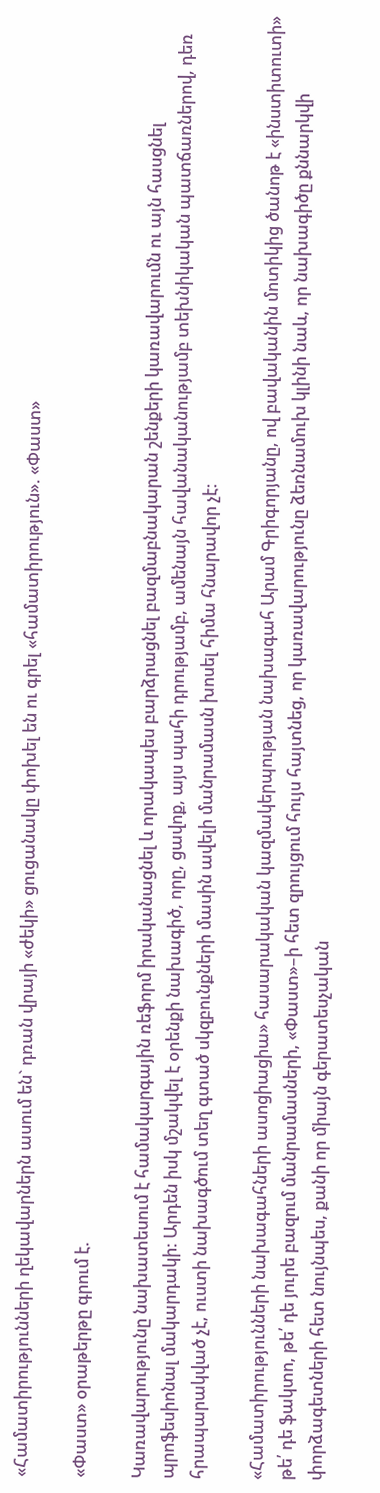«Համատիրությունների ղեկավարներն ասում են` դռան վրայի «ժեկի» ցուցանակը փոխել են ու գրել «համատիրություն». «Փաստ»

«Փաստ» օրաթերթը գրում է.

Կառավարությունը նախատեսում է համակարգային ռեֆորմ իրականացնել և որակապես բարձրացնել բազմաբնակարան շենքերի կառավարումն ու այն հասցնել պրոֆեսիոնալ մակարդակի: Արդեն իսկ մշակվել է օրենքի նախագիծ, որը, ցավոք, այս պահի դրությամբ, ամենայն հավանականությամբ տեխնիկական պատճառներով, դեռ հրապարակված չէ, ուստի նախագծում տեղ գտած սկզբունքների մասին ավելի մանրամասն խոսել հիմա հնարավոր չէ:

«Համատիրությունների նախագահների ասոցիացիա» հասարակական կազմակերպության նախագահ Արամ Գրիգորյանը, ով բավականին մոտիկից ծանոթ է «ինստիտուտի» թե՛ դե ֆակտո, թե՛ դե յուրե բազում մանրամասների, «Փաստ»–ի հետ զրույցում հույս հայտնեց, որ կառավարությունը ձեռնամուխ կլինի նաև, որ նախագիծը քննարկվի փորձագետների հետ նույնպես, քանի որ միայն գերատեսչական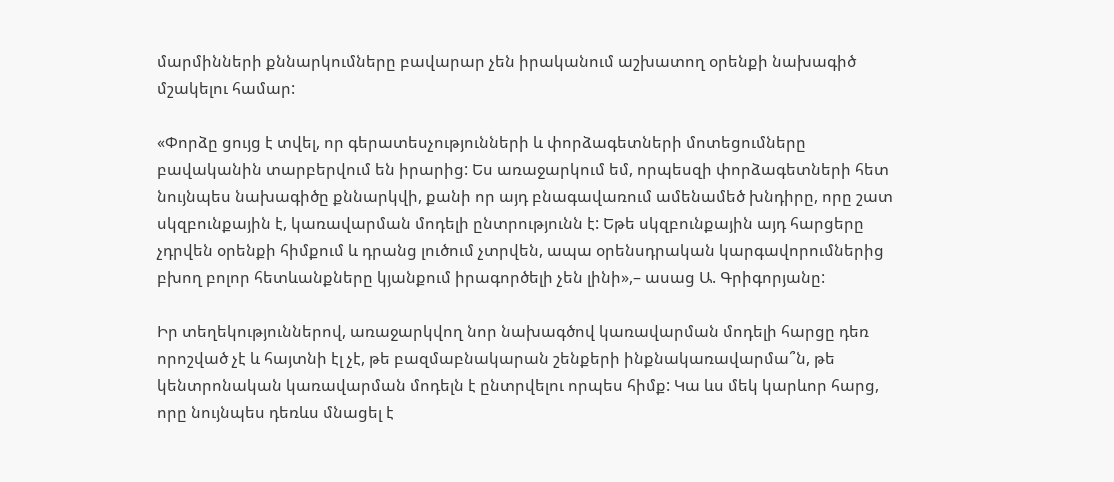մարմինների քննարկումները բավարար չեն իրականում աշխատող օրենքի նախագիծ մշակելու համար:

«Փորձը ցույց է տվել, որ գերատեսչությունների և փորձագետների մոտեցումները բավականին տարբերվում են իրարից: Ես առաջարկում եմ, որպեսզի փորձագետների հետ նույնպես նախագիծը քննարկվի, քանի որ այդ բնագավառում ամենամեծ խնդիրը, որը շատ սկզբունքային է, կառավարման մոդելի ընտրությունն է: Եթե սկզբունքային այդ հարցերը չդրվեն օրենքի հիմքում և դրանց լուծում չտրվեն, ապա օրենսդրական կարգավորումներից բխող բոլոր հետևանքները կյանքում իրագործելի չեն լինի»,– ասաց Ա. Գրիգորյանը:

Իր տեղեկություններով, առաջարկվող նոր նախագծով կառավարման մոդելի հարցը դեռ որոշված չէ և հայտնի էլ չէ, թե բազմաբնակարան շենքերի ինքնակառավարմա՞ն, թե կենտրոնական կառավարման մոդելն է ընտրվելու որպես հիմք: Կա ևս մեկ կարևոր հարց, որը նույնպես դեռևս մնացել է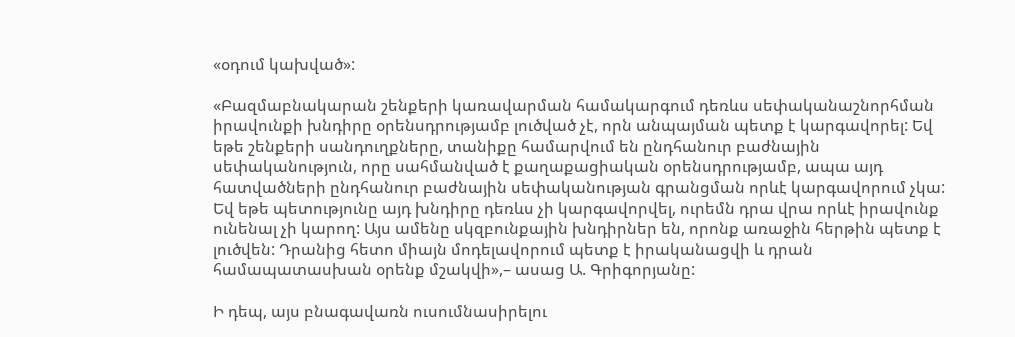«օդում կախված»:

«Բազմաբնակարան շենքերի կառավարման համակարգում դեռևս սեփականաշնորհման իրավունքի խնդիրը օրենսդրությամբ լուծված չէ, որն անպայման պետք է կարգավորել: Եվ եթե շենքերի սանդուղքները, տանիքը համարվում են ընդհանուր բաժնային սեփականություն, որը սահմանված է քաղաքացիական օրենսդրությամբ, ապա այդ հատվածների ընդհանուր բաժնային սեփականության գրանցման որևէ կարգավորում չկա: Եվ եթե պետությունը այդ խնդիրը դեռևս չի կարգավորվել, ուրեմն դրա վրա որևէ իրավունք ունենալ չի կարող: Այս ամենը սկզբունքային խնդիրներ են, որոնք առաջին հերթին պետք է լուծվեն: Դրանից հետո միայն մոդելավորում պետք է իրականացվի և դրան համապատասխան օրենք մշակվի»,– ասաց Ա. Գրիգորյանը:

Ի դեպ, այս բնագավառն ուսումնասիրելու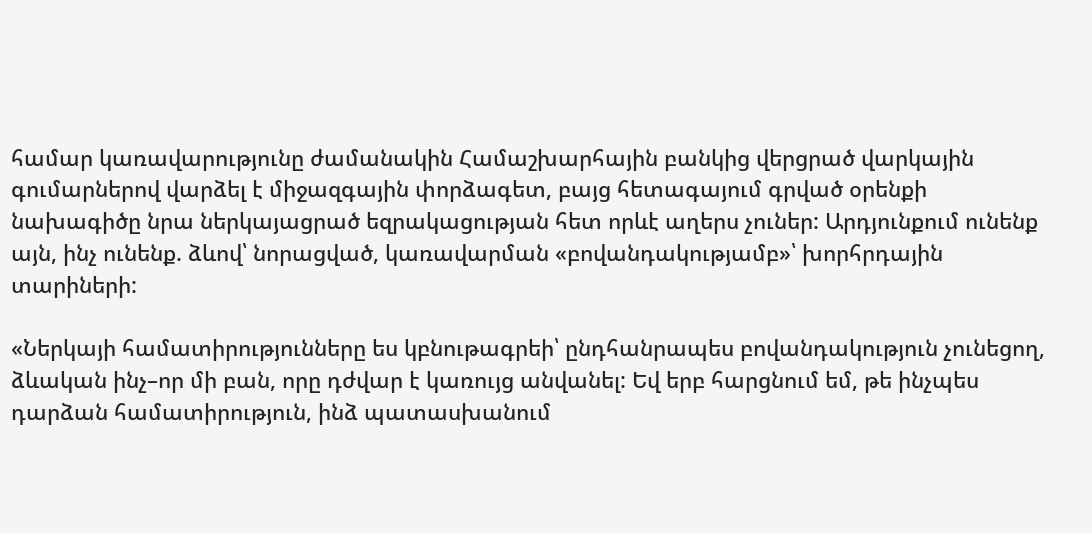համար կառավարությունը ժամանակին Համաշխարհային բանկից վերցրած վարկային գումարներով վարձել է միջազգային փորձագետ, բայց հետագայում գրված օրենքի նախագիծը նրա ներկայացրած եզրակացության հետ որևէ աղերս չուներ: Արդյունքում ունենք այն, ինչ ունենք. ձևով՝ նորացված, կառավարման «բովանդակությամբ»՝ խորհրդային տարիների:

«Ներկայի համատիրությունները ես կբնութագրեի՝ ընդհանրապես բովանդակություն չունեցող, ձևական ինչ–որ մի բան, որը դժվար է կառույց անվանել: Եվ երբ հարցնում եմ, թե ինչպես դարձան համատիրություն, ինձ պատասխանում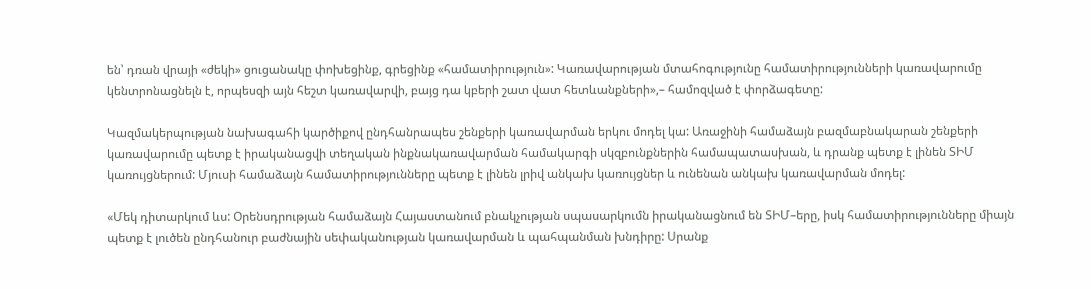են՝ դռան վրայի «ժեկի» ցուցանակը փոխեցինք, գրեցինք «համատիրություն»: Կառավարության մտահոգությունը համատիրությունների կառավարումը կենտրոնացնելն է, որպեսզի այն հեշտ կառավարվի, բայց դա կբերի շատ վատ հետևանքների»,– համոզված է փորձագետը:

Կազմակերպության նախագահի կարծիքով ընդհանրապես շենքերի կառավարման երկու մոդել կա: Առաջինի համաձայն բազմաբնակարան շենքերի կառավարումը պետք է իրականացվի տեղական ինքնակառավարման համակարգի սկզբունքներին համապատասխան, և դրանք պետք է լինեն ՏԻՄ կառույցներում: Մյուսի համաձայն համատիրությունները պետք է լինեն լրիվ անկախ կառույցներ և ունենան անկախ կառավարման մոդել:

«Մեկ դիտարկում ևս: Օրենսդրության համաձայն Հայաստանում բնակչության սպասարկումն իրականացնում են ՏԻՄ–երը, իսկ համատիրությունները միայն պետք է լուծեն ընդհանուր բաժնային սեփականության կառավարման և պահպանման խնդիրը: Սրանք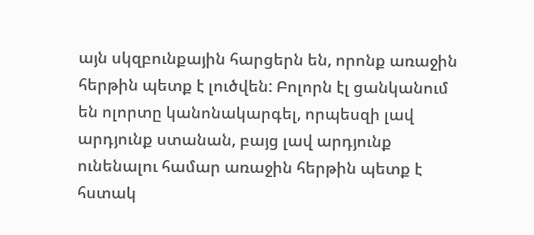այն սկզբունքային հարցերն են, որոնք առաջին հերթին պետք է լուծվեն: Բոլորն էլ ցանկանում են ոլորտը կանոնակարգել, որպեսզի լավ արդյունք ստանան, բայց լավ արդյունք ունենալու համար առաջին հերթին պետք է հստակ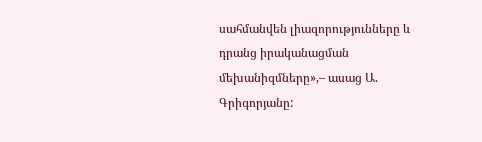սահմանվեն լիազորությունները և դրանց իրականացման մեխանիզմները»,– ասաց Ա. Գրիգորյանը: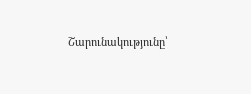Շարունակությունը՝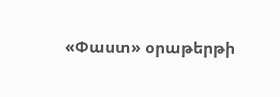«Փաստ» օրաթերթի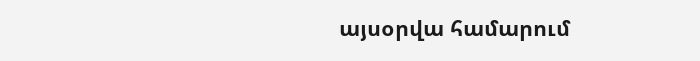այսօրվա համարում